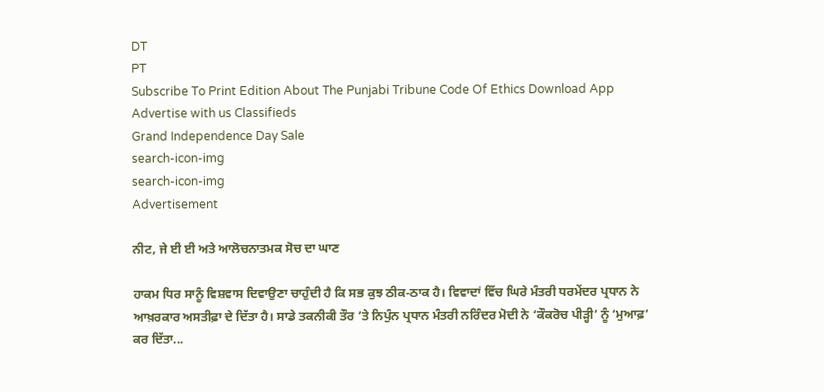DT
PT
Subscribe To Print Edition About The Punjabi Tribune Code Of Ethics Download App Advertise with us Classifieds
Grand Independence Day Sale
search-icon-img
search-icon-img
Advertisement

ਨੀਟ, ਜੇ ਈ ਈ ਅਤੇ ਆਲੋਚਨਾਤਮਕ ਸੋਚ ਦਾ ਘਾਣ

ਹਾਕਮ ਧਿਰ ਸਾਨੂੰ ਵਿਸ਼ਵਾਸ ਦਿਵਾਉਣਾ ਚਾਹੁੰਦੀ ਹੈ ਕਿ ਸਭ ਕੁਝ ਠੀਕ-ਠਾਕ ਹੈ। ਵਿਵਾਦਾਂ ਵਿੱਚ ਘਿਰੇ ਮੰਤਰੀ ਧਰਮੇਂਦਰ ਪ੍ਰਧਾਨ ਨੇ ਆਖ਼ਰਕਾਰ ਅਸਤੀਫ਼ਾ ਦੇ ਦਿੱਤਾ ਹੈ। ਸਾਡੇ ਤਕਨੀਕੀ ਤੌਰ ’ਤੇ ਨਿਪੁੰਨ ਪ੍ਰਧਾਨ ਮੰਤਰੀ ਨਰਿੰਦਰ ਮੋਦੀ ਨੇ ‘ਕੌਕਰੋਚ ਪੀੜ੍ਹੀ’ ਨੂੰ ‘ਮੁਆਫ਼’ ਕਰ ਦਿੱਤਾ...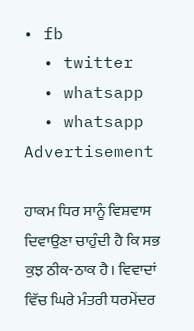• fb
  • twitter
  • whatsapp
  • whatsapp
Advertisement

ਹਾਕਮ ਧਿਰ ਸਾਨੂੰ ਵਿਸ਼ਵਾਸ ਦਿਵਾਉਣਾ ਚਾਹੁੰਦੀ ਹੈ ਕਿ ਸਭ ਕੁਝ ਠੀਕ-ਠਾਕ ਹੈ। ਵਿਵਾਦਾਂ ਵਿੱਚ ਘਿਰੇ ਮੰਤਰੀ ਧਰਮੇਂਦਰ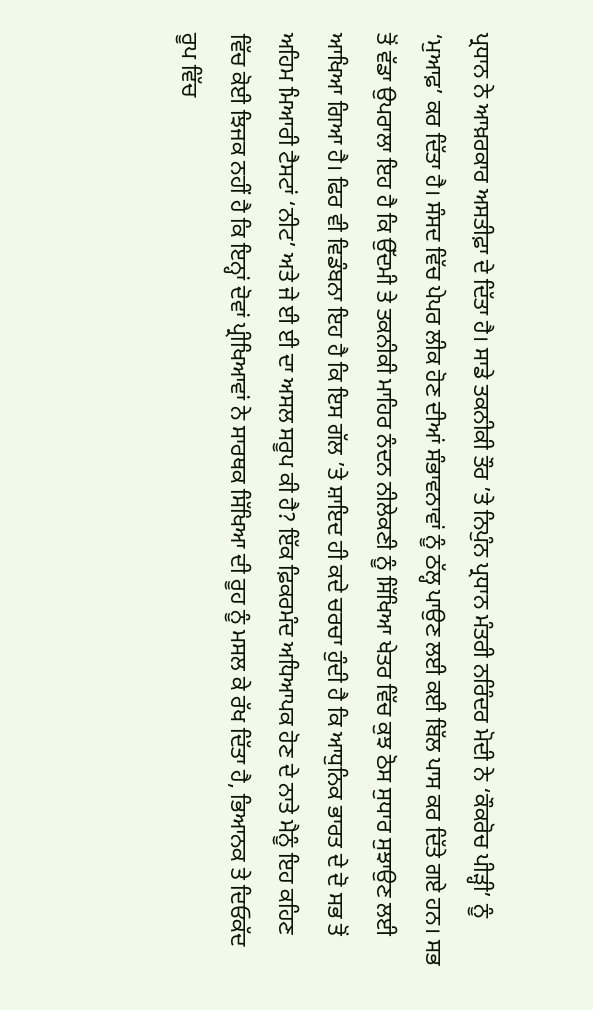ਪ੍ਰਧਾਨ ਨੇ ਆਖ਼ਰਕਾਰ ਅਸਤੀਫ਼ਾ ਦੇ ਦਿੱਤਾ ਹੈ। ਸਾਡੇ ਤਕਨੀਕੀ ਤੌਰ ’ਤੇ ਨਿਪੁੰਨ ਪ੍ਰਧਾਨ ਮੰਤਰੀ ਨਰਿੰਦਰ ਮੋਦੀ ਨੇ ‘ਕੌਕਰੋਚ ਪੀੜ੍ਹੀ’ ਨੂੰ ‘ਮੁਆਫ਼’ ਕਰ ਦਿੱਤਾ ਹੈ। ਸੰਸਦ ਵਿੱਚ ਪੇਪਰ ਲੀਕ ਹੋਣ ਦੀਆਂ ਸੰਭਾਵਨਾਵਾਂ ਨੂੰ ਠੱਲ੍ਹ ਪਾਉਣ ਲਈ ਕਈ ਬਿੱਲ ਪਾਸ ਕਰ ਦਿੱਤੇ ਗਏ ਹਨ। ਸਭ ਤੋਂ ਵੱਡਾ ਉਪਰਾਲਾ ਇਹ ਹੈ ਕਿ ਉੱਦਮੀ ਤੇ ਤਕਨੀਕੀ ਮਾਹਿਰ ਨੰਦਨ ਨੀਲੇਕਣੀ ਨੂੰ ਸਿੱਖਿਆ ਖੇਤਰ ਵਿੱਚ ਕੁਝ ਠੋਸ ਸੁਧਾਰ ਸੁਝਾਉਣ ਲਈ ਆਖਿਆ ਗਿਆ ਹੈ। ਫਿਰ ਵੀ ਵਿਡੰਬਨਾ ਇਹ ਹੈ ਕਿ ਇਸ ਗੱਲ ’ਤੇ ਸ਼ਾਇਦ ਹੀ ਕਦੇ ਚਰਚਾ ਹੁੰਦੀ ਹੈ ਕਿ ਆਧੁਨਿਕ ਭਾਰਤ ਦੇ ਦੋ ਸਭ ਤੋਂ ਅਹਿਮ ਮਿਆਰੀ ਟੈਸਟਾਂ ‘ਨੀਟ’ ਅਤੇ ਜੇ ਈ ਈ ਦਾ ਅਸਲ ਸਰੂਪ ਕੀ ਹੈ? ਇੱਕ ਫ਼ਿਕਰਮੰਦ ਅਧਿਆਪਕ ਹੋਣ ਦੇ ਨਾਤੇ ਮੈਨੂੰ ਇਹ ਕਹਿਣ ਵਿੱਚ ਕੋਈ ਝਿਜਕ ਨਹੀਂ ਹੈ ਕਿ ਇਨ੍ਹਾਂ ਦੋਵਾਂ ਪ੍ਰੀਖਿਆਵਾਂ ਨੇ ਸਾਰਥਕ ਸਿੱਖਿਆ ਦੀ ਰੂਹ ਨੂੰ ਮਸਲ ਕੇ ਰੱਖ ਦਿੱਤਾ ਹੈ, ਭਿਆਨਕ ਤੇ ਦਿਓਕੱਦ ਰੂਪ ਵਿੱਚ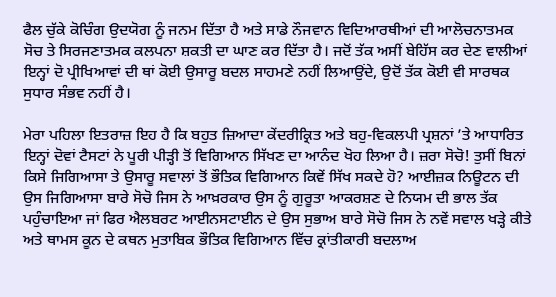ਫੈਲ ਚੁੱਕੇ ਕੋਚਿੰਗ ਉਦਯੋਗ ਨੂੰ ਜਨਮ ਦਿੱਤਾ ਹੈ ਅਤੇ ਸਾਡੇ ਨੌਜਵਾਨ ਵਿਦਿਆਰਥੀਆਂ ਦੀ ਆਲੋਚਨਾਤਮਕ ਸੋਚ ਤੇ ਸਿਰਜਣਾਤਮਕ ਕਲਪਨਾ ਸ਼ਕਤੀ ਦਾ ਘਾਣ ਕਰ ਦਿੱਤਾ ਹੈ। ਜਦੋਂ ਤੱਕ ਅਸੀਂ ਬੇਹਿੱਸ ਕਰ ਦੇਣ ਵਾਲੀਆਂ ਇਨ੍ਹਾਂ ਦੋ ਪ੍ਰੀਖਿਆਵਾਂ ਦੀ ਥਾਂ ਕੋਈ ਉਸਾਰੂ ਬਦਲ ਸਾਹਮਣੇ ਨਹੀਂ ਲਿਆਉਂਦੇ, ਉਦੋਂ ਤੱਕ ਕੋਈ ਵੀ ਸਾਰਥਕ ਸੁਧਾਰ ਸੰਭਵ ਨਹੀਂ ਹੈ।

ਮੇਰਾ ਪਹਿਲਾ ਇਤਰਾਜ਼ ਇਹ ਹੈ ਕਿ ਬਹੁਤ ਜ਼ਿਆਦਾ ਕੇਂਦਰੀਕ੍ਰਿਤ ਅਤੇ ਬਹੁ-ਵਿਕਲਪੀ ਪ੍ਰਸ਼ਨਾਂ ’ਤੇ ਆਧਾਰਿਤ ਇਨ੍ਹਾਂ ਦੋਵਾਂ ਟੈਸਟਾਂ ਨੇ ਪੂਰੀ ਪੀੜ੍ਹੀ ਤੋਂ ਵਿਗਿਆਨ ਸਿੱਖਣ ਦਾ ਆਨੰਦ ਖੋਹ ਲਿਆ ਹੈ। ਜ਼ਰਾ ਸੋਚੋ! ਤੁਸੀਂ ਬਿਨਾਂ ਕਿਸੇ ਜਿਗਿਆਸਾ ਤੇ ਉਸਾਰੂ ਸਵਾਲਾਂ ਤੋਂ ਭੌਤਿਕ ਵਿਗਿਆਨ ਕਿਵੇਂ ਸਿੱਖ ਸਕਦੇ ਹੋ? ਆਈਜ਼ਕ ਨਿਊਟਨ ਦੀ ਉਸ ਜਿਗਿਆਸਾ ਬਾਰੇ ਸੋਚੋ ਜਿਸ ਨੇ ਆਖ਼ਰਕਾਰ ਉਸ ਨੂੰ ਗੁਰੂਤਾ ਆਕਰਸ਼ਣ ਦੇ ਨਿਯਮ ਦੀ ਭਾਲ ਤੱਕ ਪਹੁੰਚਾਇਆ ਜਾਂ ਫਿਰ ਐਲਬਰਟ ਆਈਨਸਟਾਈਨ ਦੇ ਉਸ ਸੁਭਾਅ ਬਾਰੇ ਸੋਚੋ ਜਿਸ ਨੇ ਨਵੇਂ ਸਵਾਲ ਖੜ੍ਹੇ ਕੀਤੇ ਅਤੇ ਥਾਮਸ ਕੂਨ ਦੇ ਕਥਨ ਮੁਤਾਬਿਕ ਭੌਤਿਕ ਵਿਗਿਆਨ ਵਿੱਚ ਕ੍ਰਾਂਤੀਕਾਰੀ ਬਦਲਾਅ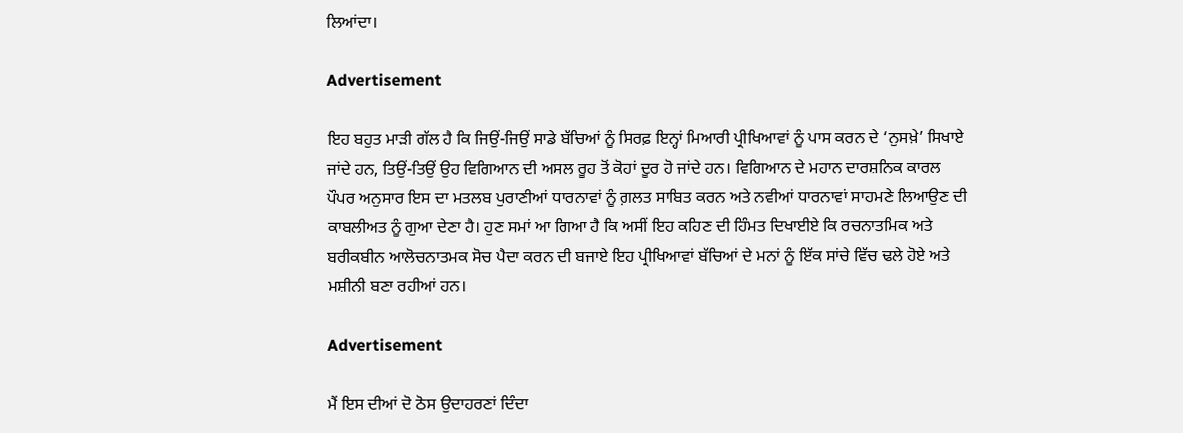ਲਿਆਂਦਾ।

Advertisement

ਇਹ ਬਹੁਤ ਮਾੜੀ ਗੱਲ ਹੈ ਕਿ ਜਿਉਂ-ਜਿਉਂ ਸਾਡੇ ਬੱਚਿਆਂ ਨੂੰ ਸਿਰਫ਼ ਇਨ੍ਹਾਂ ਮਿਆਰੀ ਪ੍ਰੀਖਿਆਵਾਂ ਨੂੰ ਪਾਸ ਕਰਨ ਦੇ ‘ਨੁਸਖ਼ੇ’ ਸਿਖਾਏ ਜਾਂਦੇ ਹਨ, ਤਿਉਂ-ਤਿਉਂ ਉਹ ਵਿਗਿਆਨ ਦੀ ਅਸਲ ਰੂਹ ਤੋਂ ਕੋਹਾਂ ਦੂਰ ਹੋ ਜਾਂਦੇ ਹਨ। ਵਿਗਿਆਨ ਦੇ ਮਹਾਨ ਦਾਰਸ਼ਨਿਕ ਕਾਰਲ ਪੌਪਰ ਅਨੁਸਾਰ ਇਸ ਦਾ ਮਤਲਬ ਪੁਰਾਣੀਆਂ ਧਾਰਨਾਵਾਂ ਨੂੰ ਗ਼ਲਤ ਸਾਬਿਤ ਕਰਨ ਅਤੇ ਨਵੀਆਂ ਧਾਰਨਾਵਾਂ ਸਾਹਮਣੇ ਲਿਆਉਣ ਦੀ ਕਾਬਲੀਅਤ ਨੂੰ ਗੁਆ ਦੇਣਾ ਹੈ। ਹੁਣ ਸਮਾਂ ਆ ਗਿਆ ਹੈ ਕਿ ਅਸੀਂ ਇਹ ਕਹਿਣ ਦੀ ਹਿੰਮਤ ਦਿਖਾਈਏ ਕਿ ਰਚਨਾਤਮਿਕ ਅਤੇ ਬਰੀਕਬੀਨ ਆਲੋਚਨਾਤਮਕ ਸੋਚ ਪੈਦਾ ਕਰਨ ਦੀ ਬਜਾਏ ਇਹ ਪ੍ਰੀਖਿਆਵਾਂ ਬੱਚਿਆਂ ਦੇ ਮਨਾਂ ਨੂੰ ਇੱਕ ਸਾਂਚੇ ਵਿੱਚ ਢਲੇ ਹੋਏ ਅਤੇ ਮਸ਼ੀਨੀ ਬਣਾ ਰਹੀਆਂ ਹਨ।

Advertisement

ਮੈਂ ਇਸ ਦੀਆਂ ਦੋ ਠੋਸ ਉਦਾਹਰਣਾਂ ਦਿੰਦਾ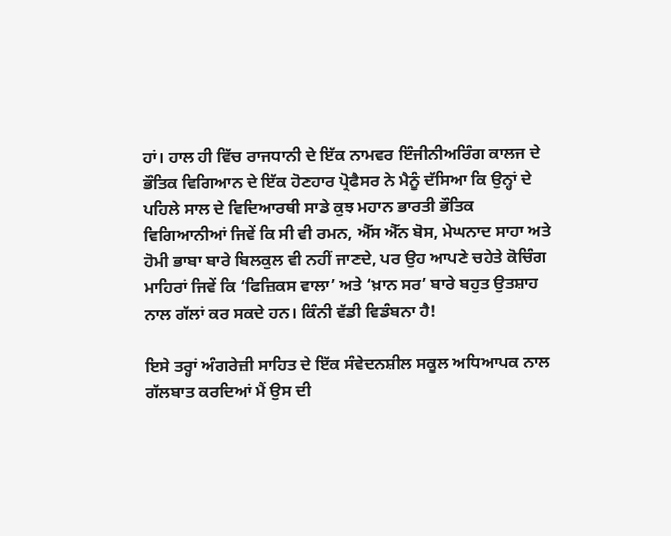ਹਾਂ। ਹਾਲ ਹੀ ਵਿੱਚ ਰਾਜਧਾਨੀ ਦੇ ਇੱਕ ਨਾਮਵਰ ਇੰਜੀਨੀਅਰਿੰਗ ਕਾਲਜ ਦੇ ਭੌਤਿਕ ਵਿਗਿਆਨ ਦੇ ਇੱਕ ਹੋਣਹਾਰ ਪ੍ਰੋਫੈਸਰ ਨੇ ਮੈਨੂੰ ਦੱਸਿਆ ਕਿ ਉਨ੍ਹਾਂ ਦੇ ਪਹਿਲੇ ਸਾਲ ਦੇ ਵਿਦਿਆਰਥੀ ਸਾਡੇ ਕੁਝ ਮਹਾਨ ਭਾਰਤੀ ਭੌਤਿਕ ਵਿਗਿਆਨੀਆਂ ਜਿਵੇਂ ਕਿ ਸੀ ਵੀ ਰਮਨ, ਐੱਸ ਐੱਨ ਬੋਸ, ਮੇਘਨਾਦ ਸਾਹਾ ਅਤੇ ਹੋਮੀ ਭਾਬਾ ਬਾਰੇ ਬਿਲਕੁਲ ਵੀ ਨਹੀਂ ਜਾਣਦੇ, ਪਰ ਉਹ ਆਪਣੇ ਚਹੇਤੇ ਕੋਚਿੰਗ ਮਾਹਿਰਾਂ ਜਿਵੇਂ ਕਿ ‘ਫਿਜ਼ਿਕਸ ਵਾਲਾ’ ਅਤੇ ‘ਖ਼ਾਨ ਸਰ’ ਬਾਰੇ ਬਹੁਤ ਉਤਸ਼ਾਹ ਨਾਲ ਗੱਲਾਂ ਕਰ ਸਕਦੇ ਹਨ। ਕਿੰਨੀ ਵੱਡੀ ਵਿਡੰਬਨਾ ਹੈ!

ਇਸੇ ਤਰ੍ਹਾਂ ਅੰਗਰੇਜ਼ੀ ਸਾਹਿਤ ਦੇ ਇੱਕ ਸੰਵੇਦਨਸ਼ੀਲ ਸਕੂਲ ਅਧਿਆਪਕ ਨਾਲ ਗੱਲਬਾਤ ਕਰਦਿਆਂ ਮੈਂ ਉਸ ਦੀ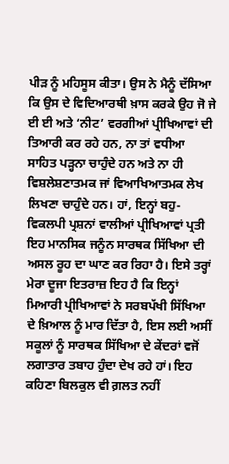ਪੀੜ ਨੂੰ ਮਹਿਸੂਸ ਕੀਤਾ। ਉਸ ਨੇ ਮੈਨੂੰ ਦੱਸਿਆ ਕਿ ਉਸ ਦੇ ਵਿਦਿਆਰਥੀ ਖ਼ਾਸ ਕਰਕੇ ਉਹ ਜੋ ਜੇ ਈ ਈ ਅਤੇ ‘ਨੀਟ’ ਵਰਗੀਆਂ ਪ੍ਰੀਖਿਆਵਾਂ ਦੀ ਤਿਆਰੀ ਕਰ ਰਹੇ ਹਨ, ਨਾ ਤਾਂ ਵਧੀਆ ਸਾਹਿਤ ਪੜ੍ਹਨਾ ਚਾਹੁੰਦੇ ਹਨ ਅਤੇ ਨਾ ਹੀ ਵਿਸ਼ਲੇਸ਼ਣਾਤਮਕ ਜਾਂ ਵਿਆਖਿਆਤਮਕ ਲੇਖ ਲਿਖਣਾ ਚਾਹੁੰਦੇ ਹਨ। ਹਾਂ, ਇਨ੍ਹਾਂ ਬਹੁ-ਵਿਕਲਪੀ ਪ੍ਰਸ਼ਨਾਂ ਵਾਲੀਆਂ ਪ੍ਰੀਖਿਆਵਾਂ ਪ੍ਰਤੀ ਇਹ ਮਾਨਸਿਕ ਜਨੂੰਨ ਸਾਰਥਕ ਸਿੱਖਿਆ ਦੀ ਅਸਲ ਰੂਹ ਦਾ ਘਾਣ ਕਰ ਰਿਹਾ ਹੈ। ਇਸੇ ਤਰ੍ਹਾਂ ਮੇਰਾ ਦੂਜਾ ਇਤਰਾਜ਼ ਇਹ ਹੈ ਕਿ ਇਨ੍ਹਾਂ ਮਿਆਰੀ ਪ੍ਰੀਖਿਆਵਾਂ ਨੇ ਸਰਬਪੱਖੀ ਸਿੱਖਿਆ ਦੇ ਖ਼ਿਆਲ ਨੂੰ ਮਾਰ ਦਿੱਤਾ ਹੈ, ਇਸ ਲਈ ਅਸੀਂ ਸਕੂਲਾਂ ਨੂੰ ਸਾਰਥਕ ਸਿੱਖਿਆ ਦੇ ਕੇਂਦਰਾਂ ਵਜੋਂ ਲਗਾਤਾਰ ਤਬਾਹ ਹੁੰਦਾ ਦੇਖ ਰਹੇ ਹਾਂ। ਇਹ ਕਹਿਣਾ ਬਿਲਕੁਲ ਵੀ ਗ਼ਲਤ ਨਹੀਂ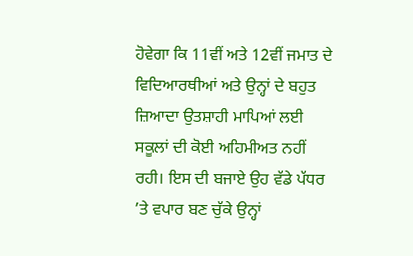ਹੋਵੇਗਾ ਕਿ 11ਵੀਂ ਅਤੇ 12ਵੀਂ ਜਮਾਤ ਦੇ ਵਿਦਿਆਰਥੀਆਂ ਅਤੇ ਉਨ੍ਹਾਂ ਦੇ ਬਹੁਤ ਜ਼ਿਆਦਾ ਉਤਸ਼ਾਹੀ ਮਾਪਿਆਂ ਲਈ ਸਕੂਲਾਂ ਦੀ ਕੋਈ ਅਹਿਮੀਅਤ ਨਹੀਂ ਰਹੀ। ਇਸ ਦੀ ਬਜਾਏ ਉਹ ਵੱਡੇ ਪੱਧਰ ’ਤੇ ਵਪਾਰ ਬਣ ਚੁੱਕੇ ਉਨ੍ਹਾਂ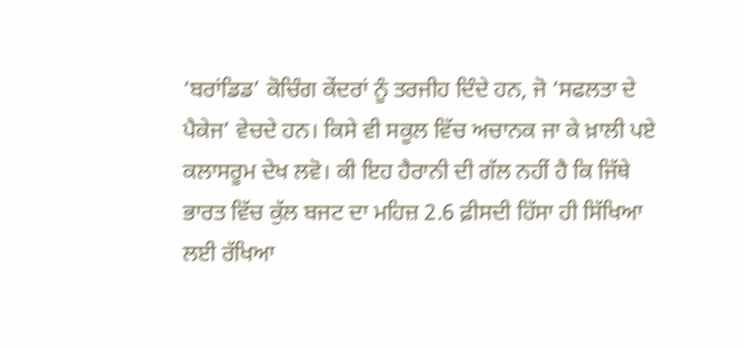‘ਬਰਾਂਡਿਡ’ ਕੋਚਿੰਗ ਕੇਂਦਰਾਂ ਨੂੰ ਤਰਜੀਹ ਦਿੰਦੇ ਹਨ, ਜੋ ‘ਸਫਲਤਾ ਦੇ ਪੈਕੇਜ’ ਵੇਚਦੇ ਹਨ। ਕਿਸੇ ਵੀ ਸਕੂਲ ਵਿੱਚ ਅਚਾਨਕ ਜਾ ਕੇ ਖ਼ਾਲੀ ਪਏ ਕਲਾਸਰੂਮ ਦੇਖ ਲਵੋ। ਕੀ ਇਹ ਹੈਰਾਨੀ ਦੀ ਗੱਲ ਨਹੀਂ ਹੈ ਕਿ ਜਿੱਥੇ ਭਾਰਤ ਵਿੱਚ ਕੁੱਲ ਬਜਟ ਦਾ ਮਹਿਜ਼ 2.6 ਫ਼ੀਸਦੀ ਹਿੱਸਾ ਹੀ ਸਿੱਖਿਆ ਲਈ ਰੱਖਿਆ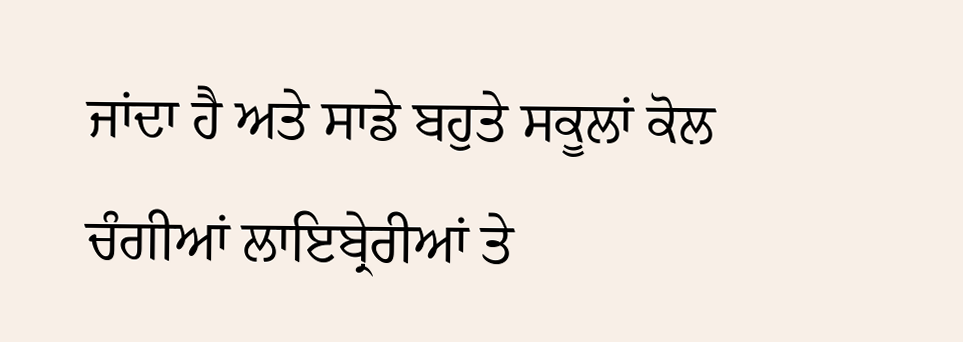ਜਾਂਦਾ ਹੈ ਅਤੇ ਸਾਡੇ ਬਹੁਤੇ ਸਕੂਲਾਂ ਕੋਲ ਚੰਗੀਆਂ ਲਾਇਬ੍ਰੇਰੀਆਂ ਤੇ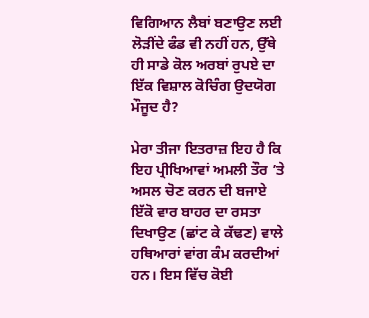ਵਿਗਿਆਨ ਲੈਬਾਂ ਬਣਾਉਣ ਲਈ ਲੋੜੀਂਦੇ ਫੰਡ ਵੀ ਨਹੀਂ ਹਨ, ਉੱਥੇ ਹੀ ਸਾਡੇ ਕੋਲ ਅਰਬਾਂ ਰੁਪਏ ਦਾ ਇੱਕ ਵਿਸ਼ਾਲ ਕੋਚਿੰਗ ਉਦਯੋਗ ਮੌਜੂਦ ਹੈ?

ਮੇਰਾ ਤੀਜਾ ਇਤਰਾਜ਼ ਇਹ ਹੈ ਕਿ ਇਹ ਪ੍ਰੀਖਿਆਵਾਂ ਅਮਲੀ ਤੌਰ ’ਤੇ ਅਸਲ ਚੋਣ ਕਰਨ ਦੀ ਬਜਾਏ ਇੱਕੋ ਵਾਰ ਬਾਹਰ ਦਾ ਰਸਤਾ ਦਿਖਾਉਣ (ਛਾਂਟ ਕੇ ਕੱਢਣ) ਵਾਲੇ ਹਥਿਆਰਾਂ ਵਾਂਗ ਕੰਮ ਕਰਦੀਆਂ ਹਨ। ਇਸ ਵਿੱਚ ਕੋਈ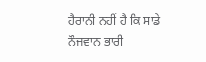ਹੈਰਾਨੀ ਨਹੀਂ ਹੈ ਕਿ ਸਾਡੇ ਨੌਜਵਾਨ ਭਾਰੀ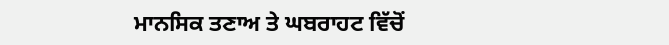ਮਾਨਸਿਕ ਤਣਾਅ ਤੇ ਘਬਰਾਹਟ ਵਿੱਚੋਂ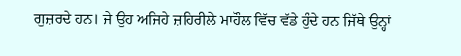ਗੁਜ਼ਰਦੇ ਹਨ। ਜੇ ਉਹ ਅਜਿਹੇ ਜ਼ਹਿਰੀਲੇ ਮਾਹੌਲ ਵਿੱਚ ਵੱਡੇ ਹੁੰਦੇ ਹਨ ਜਿੱਥੇ ਉਨ੍ਹਾਂ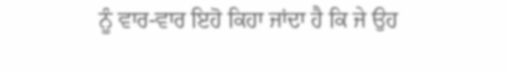ਨੂੰ ਵਾਰ-ਵਾਰ ਇਹੋ ਕਿਹਾ ਜਾਂਦਾ ਹੈ ਕਿ ਜੇ ਉਹ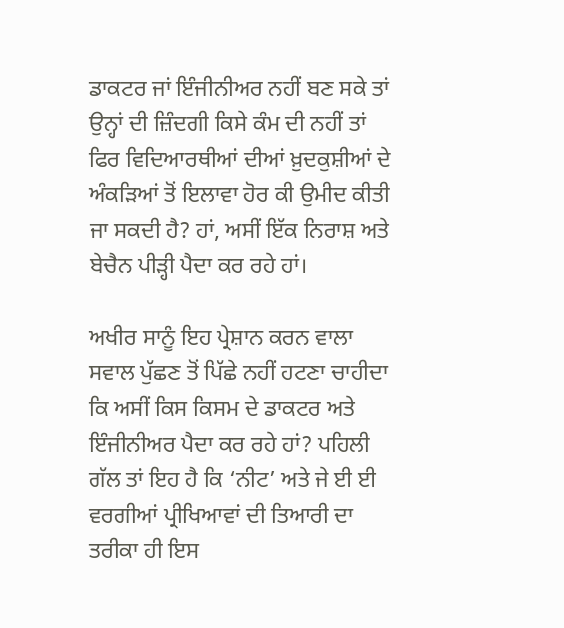ਡਾਕਟਰ ਜਾਂ ਇੰਜੀਨੀਅਰ ਨਹੀਂ ਬਣ ਸਕੇ ਤਾਂ ਉਨ੍ਹਾਂ ਦੀ ਜ਼ਿੰਦਗੀ ਕਿਸੇ ਕੰਮ ਦੀ ਨਹੀਂ ਤਾਂ ਫਿਰ ਵਿਦਿਆਰਥੀਆਂ ਦੀਆਂ ਖ਼ੁਦਕੁਸ਼ੀਆਂ ਦੇ ਅੰਕੜਿਆਂ ਤੋਂ ਇਲਾਵਾ ਹੋਰ ਕੀ ਉਮੀਦ ਕੀਤੀ ਜਾ ਸਕਦੀ ਹੈ? ਹਾਂ, ਅਸੀਂ ਇੱਕ ਨਿਰਾਸ਼ ਅਤੇ ਬੇਚੈਨ ਪੀੜ੍ਹੀ ਪੈਦਾ ਕਰ ਰਹੇ ਹਾਂ।

ਅਖੀਰ ਸਾਨੂੰ ਇਹ ਪ੍ਰੇਸ਼ਾਨ ਕਰਨ ਵਾਲਾ ਸਵਾਲ ਪੁੱਛਣ ਤੋਂ ਪਿੱਛੇ ਨਹੀਂ ਹਟਣਾ ਚਾਹੀਦਾ ਕਿ ਅਸੀਂ ਕਿਸ ਕਿਸਮ ਦੇ ਡਾਕਟਰ ਅਤੇ ਇੰਜੀਨੀਅਰ ਪੈਦਾ ਕਰ ਰਹੇ ਹਾਂ? ਪਹਿਲੀ ਗੱਲ ਤਾਂ ਇਹ ਹੈ ਕਿ ‘ਨੀਟ’ ਅਤੇ ਜੇ ਈ ਈ ਵਰਗੀਆਂ ਪ੍ਰੀਖਿਆਵਾਂ ਦੀ ਤਿਆਰੀ ਦਾ ਤਰੀਕਾ ਹੀ ਇਸ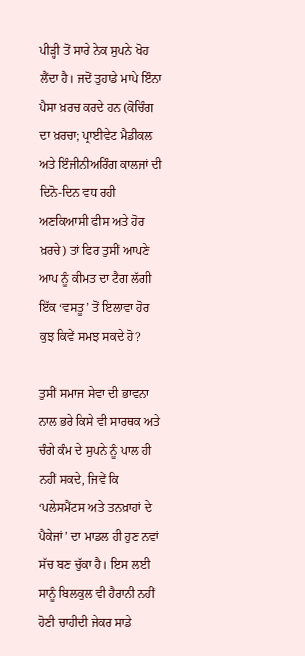ਪੀੜ੍ਹੀ ਤੋਂ ਸਾਰੇ ਨੇਕ ਸੁਪਨੇ ਖੋਹ ਲੈਂਦਾ ਹੈ। ਜਦੋਂ ਤੁਹਾਡੇ ਮਾਪੇ ਇੰਨਾ ਪੈਸਾ ਖ਼ਰਚ ਕਰਦੇ ਹਨ (ਕੋਚਿੰਗ ਦਾ ਖ਼ਰਚਾ; ਪ੍ਰਾਈਵੇਟ ਮੈਡੀਕਲ ਅਤੇ ਇੰਜੀਨੀਅਰਿੰਗ ਕਾਲਜਾਂ ਦੀ ਦਿਨੋ-ਦਿਨ ਵਧ ਰਹੀ ਅਣਕਿਆਸੀ ਫੀਸ ਅਤੇ ਹੋਰ ਖ਼ਰਚੇ) ਤਾਂ ਫਿਰ ਤੁਸੀਂ ਆਪਣੇ ਆਪ ਨੂੰ ਕੀਮਤ ਦਾ ਟੈਗ ਲੱਗੀ ਇੱਕ ‘ਵਸਤੂ’ ਤੋਂ ਇਲਾਵਾ ਹੋਰ ਕੁਝ ਕਿਵੇਂ ਸਮਝ ਸਕਦੇ ਹੋ?

ਤੁਸੀਂ ਸਮਾਜ ਸੇਵਾ ਦੀ ਭਾਵਨਾ ਨਾਲ ਭਰੇ ਕਿਸੇ ਵੀ ਸਾਰਥਕ ਅਤੇ ਚੰਗੇ ਕੰਮ ਦੇ ਸੁਪਨੇ ਨੂੰ ਪਾਲ ਹੀ ਨਹੀਂ ਸਕਦੇ, ਜਿਵੇਂ ਕਿ ‘ਪਲੇਸਮੈਂਟਸ ਅਤੇ ਤਨਖ਼ਾਹਾਂ ਦੇ ਪੈਕੇਜਾਂ’ ਦਾ ਮਾਡਲ ਹੀ ਹੁਣ ਨਵਾਂ ਸੱਚ ਬਣ ਚੁੱਕਾ ਹੈ। ਇਸ ਲਈ ਸਾਨੂੰ ਬਿਲਕੁਲ ਵੀ ਹੈਰਾਨੀ ਨਹੀਂ ਹੋਣੀ ਚਾਹੀਦੀ ਜੇਕਰ ਸਾਡੇ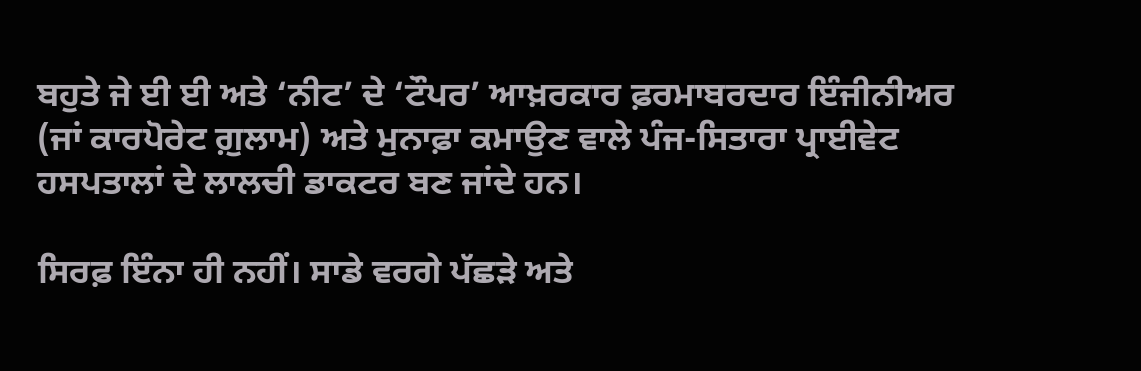ਬਹੁਤੇ ਜੇ ਈ ਈ ਅਤੇ ‘ਨੀਟ’ ਦੇ ‘ਟੌਪਰ’ ਆਖ਼ਰਕਾਰ ਫ਼ਰਮਾਬਰਦਾਰ ਇੰਜੀਨੀਅਰ (ਜਾਂ ਕਾਰਪੋਰੇਟ ਗ਼ੁਲਾਮ) ਅਤੇ ਮੁਨਾਫ਼ਾ ਕਮਾਉਣ ਵਾਲੇ ਪੰਜ-ਸਿਤਾਰਾ ਪ੍ਰਾਈਵੇਟ ਹਸਪਤਾਲਾਂ ਦੇ ਲਾਲਚੀ ਡਾਕਟਰ ਬਣ ਜਾਂਦੇ ਹਨ।

ਸਿਰਫ਼ ਇੰਨਾ ਹੀ ਨਹੀਂ। ਸਾਡੇ ਵਰਗੇ ਪੱਛੜੇ ਅਤੇ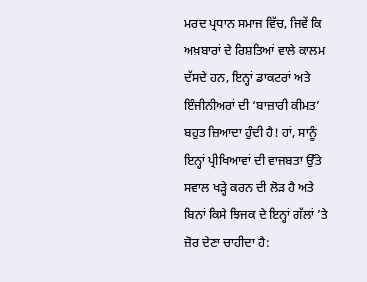ਮਰਦ ਪ੍ਰਧਾਨ ਸਮਾਜ ਵਿੱਚ, ਜਿਵੇਂ ਕਿ ਅਖ਼ਬਾਰਾਂ ਦੇ ਰਿਸ਼ਤਿਆਂ ਵਾਲੇ ਕਾਲਮ ਦੱਸਦੇ ਹਨ, ਇਨ੍ਹਾਂ ਡਾਕਟਰਾਂ ਅਤੇ ਇੰਜੀਨੀਅਰਾਂ ਦੀ ‘ਬਾਜ਼ਾਰੀ ਕੀਮਤ’ ਬਹੁਤ ਜ਼ਿਆਦਾ ਹੁੰਦੀ ਹੈ! ਹਾਂ, ਸਾਨੂੰ ਇਨ੍ਹਾਂ ਪ੍ਰੀਖਿਆਵਾਂ ਦੀ ਵਾਜਬਤਾ ਉੱਤੇ ਸਵਾਲ ਖੜ੍ਹੇ ਕਰਨ ਦੀ ਲੋੜ ਹੈ ਅਤੇ ਬਿਨਾਂ ਕਿਸੇ ਝਿਜਕ ਦੇ ਇਨ੍ਹਾਂ ਗੱਲਾਂ ’ਤੇ ਜ਼ੋਰ ਦੇਣਾ ਚਾਹੀਦਾ ਹੈ: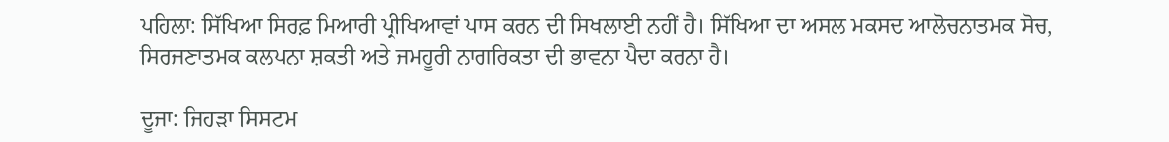ਪਹਿਲਾ: ਸਿੱਖਿਆ ਸਿਰਫ਼ ਮਿਆਰੀ ਪ੍ਰੀਖਿਆਵਾਂ ਪਾਸ ਕਰਨ ਦੀ ਸਿਖਲਾਈ ਨਹੀਂ ਹੈ। ਸਿੱਖਿਆ ਦਾ ਅਸਲ ਮਕਸਦ ਆਲੋਚਨਾਤਮਕ ਸੋਚ, ਸਿਰਜਣਾਤਮਕ ਕਲਪਨਾ ਸ਼ਕਤੀ ਅਤੇ ਜਮਹੂਰੀ ਨਾਗਰਿਕਤਾ ਦੀ ਭਾਵਨਾ ਪੈਦਾ ਕਰਨਾ ਹੈ।

ਦੂਜਾ: ਜਿਹੜਾ ਸਿਸਟਮ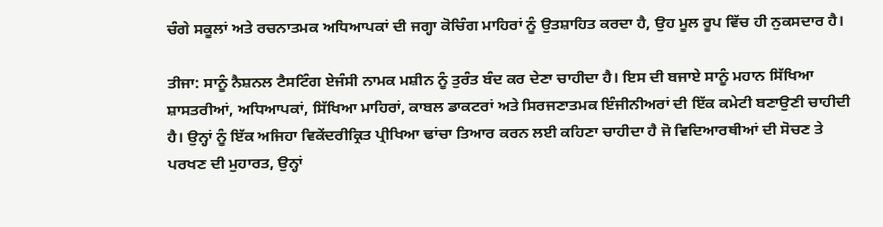ਚੰਗੇ ਸਕੂਲਾਂ ਅਤੇ ਰਚਨਾਤਮਕ ਅਧਿਆਪਕਾਂ ਦੀ ਜਗ੍ਹਾ ਕੋਚਿੰਗ ਮਾਹਿਰਾਂ ਨੂੰ ਉਤਸ਼ਾਹਿਤ ਕਰਦਾ ਹੈ, ਉਹ ਮੂਲ ਰੂਪ ਵਿੱਚ ਹੀ ਨੁਕਸਦਾਰ ਹੈ।

ਤੀਜਾ: ਸਾਨੂੰ ਨੈਸ਼ਨਲ ਟੈਸਟਿੰਗ ਏਜੰਸੀ ਨਾਮਕ ਮਸ਼ੀਨ ਨੂੰ ਤੁਰੰਤ ਬੰਦ ਕਰ ਦੇਣਾ ਚਾਹੀਦਾ ਹੈ। ਇਸ ਦੀ ਬਜਾਏ ਸਾਨੂੰ ਮਹਾਨ ਸਿੱਖਿਆ ਸ਼ਾਸਤਰੀਆਂ, ਅਧਿਆਪਕਾਂ, ਸਿੱਖਿਆ ਮਾਹਿਰਾਂ, ਕਾਬਲ ਡਾਕਟਰਾਂ ਅਤੇ ਸਿਰਜਣਾਤਮਕ ਇੰਜੀਨੀਅਰਾਂ ਦੀ ਇੱਕ ਕਮੇਟੀ ਬਣਾਉਣੀ ਚਾਹੀਦੀ ਹੈ। ਉਨ੍ਹਾਂ ਨੂੰ ਇੱਕ ਅਜਿਹਾ ਵਿਕੇਂਦਰੀਕ੍ਰਿਤ ਪ੍ਰੀਖਿਆ ਢਾਂਚਾ ਤਿਆਰ ਕਰਨ ਲਈ ਕਹਿਣਾ ਚਾਹੀਦਾ ਹੈ ਜੋ ਵਿਦਿਆਰਥੀਆਂ ਦੀ ਸੋਚਣ ਤੇ ਪਰਖਣ ਦੀ ਮੁਹਾਰਤ, ਉਨ੍ਹਾਂ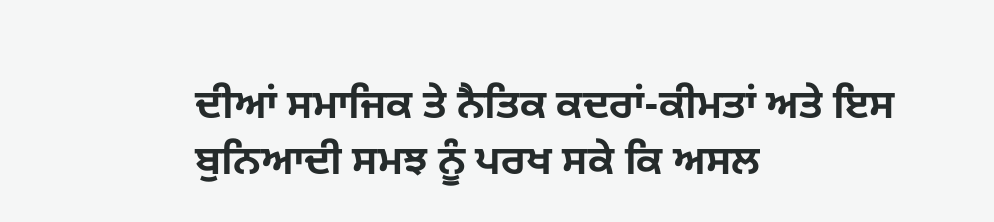ਦੀਆਂ ਸਮਾਜਿਕ ਤੇ ਨੈਤਿਕ ਕਦਰਾਂ-ਕੀਮਤਾਂ ਅਤੇ ਇਸ ਬੁਨਿਆਦੀ ਸਮਝ ਨੂੰ ਪਰਖ ਸਕੇ ਕਿ ਅਸਲ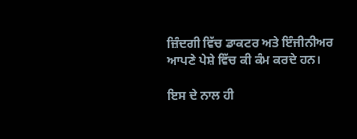ਜ਼ਿੰਦਗੀ ਵਿੱਚ ਡਾਕਟਰ ਅਤੇ ਇੰਜੀਨੀਅਰ ਆਪਣੇ ਪੇਸ਼ੇ ਵਿੱਚ ਕੀ ਕੰਮ ਕਰਦੇ ਹਨ।

ਇਸ ਦੇ ਨਾਲ ਹੀ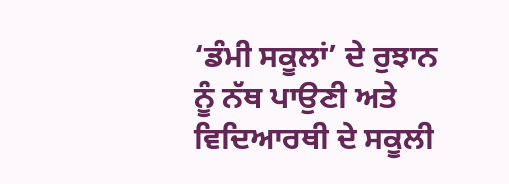‘ਡੰਮੀ ਸਕੂਲਾਂ’ ਦੇ ਰੁਝਾਨ ਨੂੰ ਨੱਥ ਪਾਉਣੀ ਅਤੇ ਵਿਦਿਆਰਥੀ ਦੇ ਸਕੂਲੀ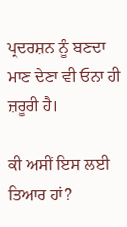ਪ੍ਰਦਰਸ਼ਨ ਨੂੰ ਬਣਦਾ ਮਾਣ ਦੇਣਾ ਵੀ ਓਨਾ ਹੀ ਜ਼ਰੂਰੀ ਹੈ।

ਕੀ ਅਸੀਂ ਇਸ ਲਈ ਤਿਆਰ ਹਾਂ?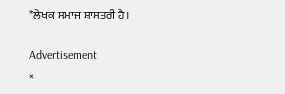*ਲੇਖਕ ਸਮਾਜ ਸ਼ਾਸਤਰੀ ਹੈ।

Advertisement
×